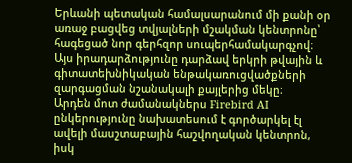Երևանի պետական համալսարանում մի քանի օր առաջ բացվեց տվյալների մշակման կենտրոնը՝ հագեցած նոր գերհզոր սուպերհամակարգչով։ Այս իրադարձությունը դարձավ երկրի թվային և գիտատեխնիկական ենթակառուցվածքների զարգացման նշանակալի քայլերից մեկը։
Արդեն մոտ ժամանակներս Firebird AI ընկերությունը նախատեսում է գործարկել էլ ավելի մասշտաբային հաշվողական կենտրոն, իսկ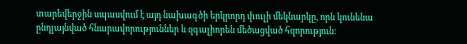տարեվերջին սպասվում է այդ նախագծի երկրորդ փուլի մեկնարկը, որն կունենա ընդլայնված հնարավորություններ և զգալիորեն մեծացված հզորություն։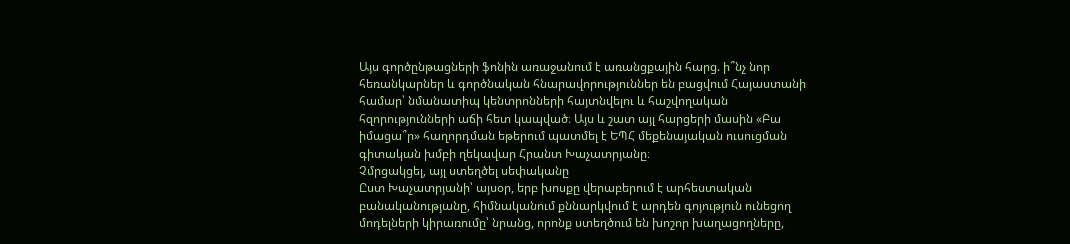Այս գործընթացների ֆոնին առաջանում է առանցքային հարց. ի՞նչ նոր հեռանկարներ և գործնական հնարավորություններ են բացվում Հայաստանի համար՝ նմանատիպ կենտրոնների հայտնվելու և հաշվողական հզորությունների աճի հետ կապված։ Այս և շատ այլ հարցերի մասին «Բա իմացա՞ր» հաղորդման եթերում պատմել է ԵՊՀ մեքենայական ուսուցման գիտական խմբի ղեկավար Հրանտ Խաչատրյանը։
Չմրցակցել, այլ ստեղծել սեփականը
Ըստ Խաչատրյանի՝ այսօր, երբ խոսքը վերաբերում է արհեստական բանականությանը, հիմնականում քննարկվում է արդեն գոյություն ունեցող մոդելների կիրառումը՝ նրանց, որոնք ստեղծում են խոշոր խաղացողները,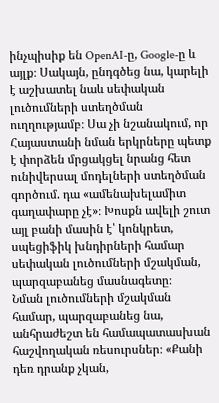ինչպիսիք են OpenAI-ը, Google-ը և այլք։ Սակայն, ընդգծեց նա, կարելի է աշխատել նաև սեփական լուծումների ստեղծման ուղղությամբ։ Սա չի նշանակում, որ Հայաստանի նման երկրները պետք է փորձեն մրցակցել նրանց հետ ունիվերսալ մոդելների ստեղծման գործում. դա «ամենախելամիտ գաղափարը չէ»։ Խոսքն ավելի շուտ այլ բանի մասին է՝ կոնկրետ, սպեցիֆիկ խնդիրների համար սեփական լուծումների մշակման, պարզաբանեց մասնագետը։
Նման լուծումների մշակման համար, պարզաբանեց նա, անհրաժեշտ են համապատասխան հաշվողական ռեսուրսներ։ «Քանի դեռ դրանք չկան,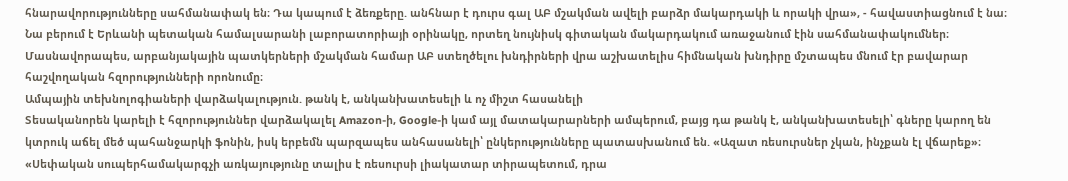հնարավորությունները սահմանափակ են։ Դա կապում է ձեռքերը. անհնար է դուրս գալ ԱԲ մշակման ավելի բարձր մակարդակի և որակի վրա», - հավաստիացնում է նա։ Նա բերում է Երևանի պետական համալսարանի լաբորատորիայի օրինակը, որտեղ նույնիսկ գիտական մակարդակում առաջանում էին սահմանափակումներ։ Մասնավորապես, արբանյակային պատկերների մշակման համար ԱԲ ստեղծելու խնդիրների վրա աշխատելիս հիմնական խնդիրը մշտապես մնում էր բավարար հաշվողական հզորությունների որոնումը։
Ամպային տեխնոլոգիաների վարձակալություն. թանկ է, անկանխատեսելի և ոչ միշտ հասանելի
Տեսականորեն կարելի է հզորություններ վարձակալել Amazon-ի, Google-ի կամ այլ մատակարարների ամպերում, բայց դա թանկ է, անկանխատեսելի՝ գները կարող են կտրուկ աճել մեծ պահանջարկի ֆոնին, իսկ երբեմն պարզապես անհասանելի՝ ընկերությունները պատասխանում են. «Ազատ ռեսուրսներ չկան, ինչքան էլ վճարեք»։ «Սեփական սուպերհամակարգչի առկայությունը տալիս է ռեսուրսի լիակատար տիրապետում, դրա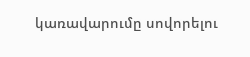կառավարումը սովորելու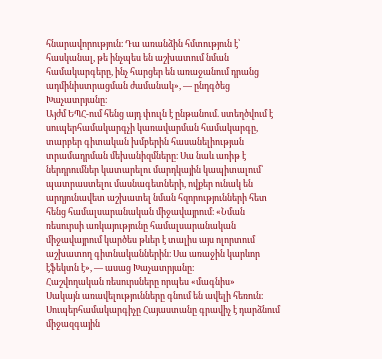հնարավորություն։ Դա առանձին հմտություն է՝ հասկանալ, թե ինչպես են աշխատում նման համակարգերը, ինչ հարցեր են առաջանում դրանց ադմինիստրացման ժամանակ», — ընդգծեց Խաչատրյանը։
Այժմ ԵՊՀ-ում հենց այդ փուլն է ընթանում. ստեղծվում է սուպերհամակարգչի կառավարման համակարգը, տարբեր գիտական խմբերին հասանելիության տրամադրման մեխանիզմները։ Սա նաև առիթ է ներդրումներ կատարելու մարդկային կապիտալում՝ պատրաստելու մասնագետների, ովքեր ունակ են արդյունավետ աշխատել նման հզորությունների հետ հենց համալսարանական միջավայրում։ «Նման ռեսուրսի առկայությունը համալսարանական միջավայրում կարծես թևեր է տալիս այս ոլորտում աշխատող գիտնականներին։ Սա առաջին կարևոր էֆեկտն է», — ասաց Խաչատրյանը։
Հաշվողական ռեսուրսները որպես «մագնիս»
Սակայն առավելությունները գնում են ավելի հեռուն։ Սուպերհամակարգիչը Հայաստանը գրավիչ է դարձնում միջազգային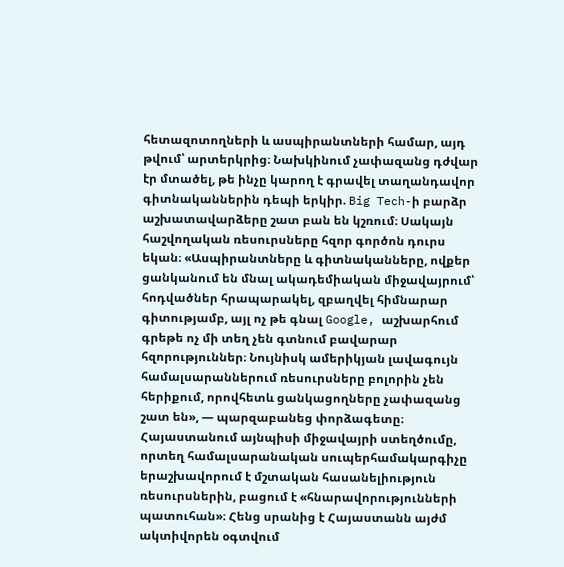հետազոտողների և ասպիրանտների համար, այդ թվում՝ արտերկրից։ Նախկինում չափազանց դժվար էր մտածել, թե ինչը կարող է գրավել տաղանդավոր գիտնականներին դեպի երկիր. Big Tech-ի բարձր աշխատավարձերը շատ բան են կշռում։ Սակայն հաշվողական ռեսուրսները հզոր գործոն դուրս եկան։ «Ասպիրանտները և գիտնականները, ովքեր ցանկանում են մնալ ակադեմիական միջավայրում՝ հոդվածներ հրապարակել, զբաղվել հիմնարար գիտությամբ, այլ ոչ թե գնալ Google, աշխարհում գրեթե ոչ մի տեղ չեն գտնում բավարար հզորություններ։ Նույնիսկ ամերիկյան լավագույն համալսարաններում ռեսուրսները բոլորին չեն հերիքում, որովհետև ցանկացողները չափազանց շատ են», — պարզաբանեց փորձագետը։
Հայաստանում այնպիսի միջավայրի ստեղծումը, որտեղ համալսարանական սուպերհամակարգիչը երաշխավորում է մշտական հասանելիություն ռեսուրսներին, բացում է «հնարավորությունների պատուհան»։ Հենց սրանից է Հայաստանն այժմ ակտիվորեն օգտվում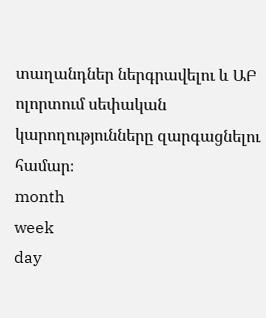տաղանդներ ներգրավելու և ԱԲ ոլորտում սեփական կարողությունները զարգացնելու համար։
month
week
day